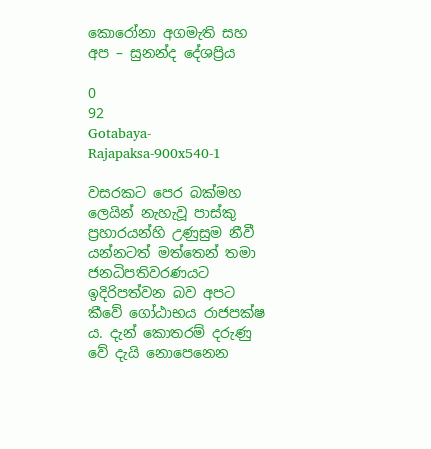කොරෝනා අගමැති සහ අප – සුනන්ද දේශප්‍රිය

0
92
Gotabaya-Rajapaksa-900x540-1

වසරකට පෙර බක්මහ ලෙයින් නැහැවූ පාස්කු ප්‍රහාරයන්හි උණුසුම නීවී යන්නටත් මත්තෙන් තමා ජනධිපතිවරණයට ඉදිරිපත්වන බව අපට කීවේ ගෝඨාභය රාජපක්ෂ ය. දැන් කොතරම් දරුණු වේ දැයි නොපෙනෙන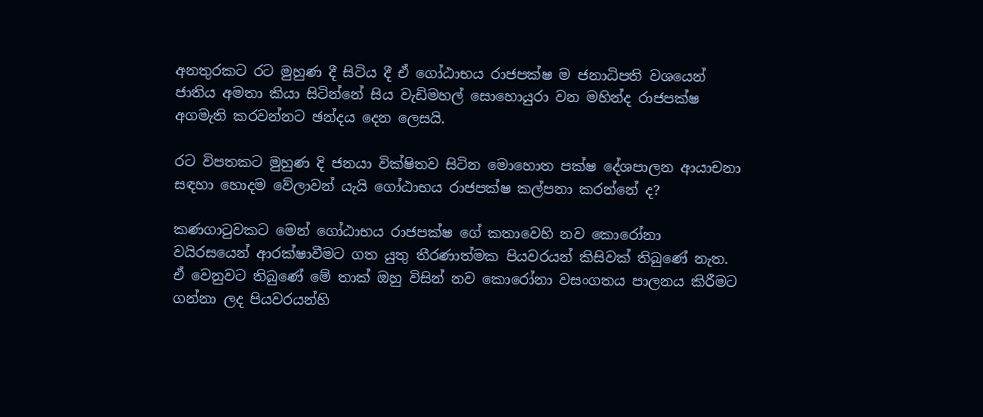අනතුරකට රට මුහුණ දී සිටිය දී ඒ ගෝඨාභය රාජපක්ෂ ම ජනාධිපති වශයෙන් ජාතිය අමතා කියා සිටින්නේ සිය වැඩිමහල් සොහොයුරා වන මහින්ද රාජපක්ෂ අගමැති කරවන්නට ඡන්දය දෙන ලෙසයි.

රට විපතකට මුහුණ දි ජනයා වික්ෂිතව සිටින මොහොත පක්ෂ දේශපාලන ආයාචනා සඳහා හොදම වේලාවන් යැයි ගෝඨාභය රාජපක්ෂ කල්පනා කරන්නේ ද?

කණගාටුවකට මෙන් ගෝඨාභය රාජපක්ෂ ගේ කතාවෙහි නව කොරෝනා වයිරසයෙන් ආරක්ෂාවීමට ගත යුතු තීරණාත්මක පියවරයන් කිසිවක් තිබුණේ නැත. ඒ වෙනුවට තිබුණේ මේ තාක් ඔහු විසින් නව කොරෝනා වසංගතය පාලනය කිරීමට ගන්නා ලද පියවරයන්හි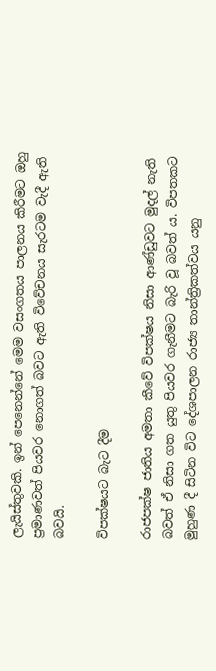ලැයිස්තුවකි. ඉන් පෙනෙන්නේ මෙම වසංගතය පාලනය කිරීමට ඔහු ප්‍රමාණවත් පියවර නොගත් බවට ඇති විවේචනය සැරටම වැදී ඇති බවයි.

විපක්ෂයට බැට දීම

රාජපක්ෂ ජාතිය අමතා කීවේ විපක්ෂය නිසා ආණ්ඩුවට මුදල් නැති බවත් ඒ නිසා ගත යුතු පියවර ගැනීමට බැරි වූ බවත් ය. විපතකට මුහුණ දී සිටින විට දේශපාලන රාජ්‍ය තාන්ත්‍රිකත්වය යනු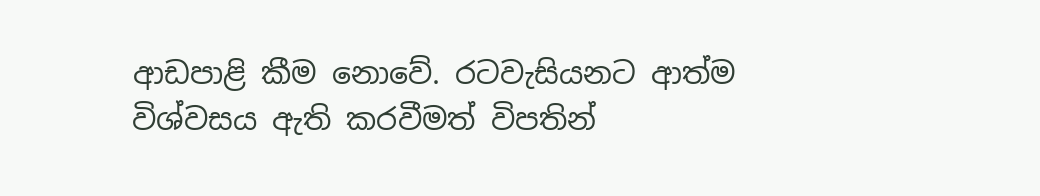ආඩපාළි කීම නොවේ. රටවැසියනට ආත්ම විශ්වසය ඇති කරවීමත් විපතින්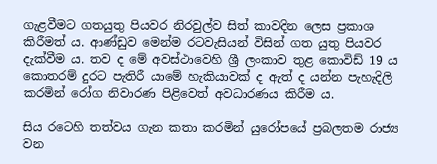ගැළවීමට ගතයුතු පියවර නිරවුල්ව සිත් කාවදින ලෙස ප්‍රකාශ කිරීමත් ය. ආණ්ඩුව මෙන්ම රටවැසියන් විසින් ගත යුතු පියවර දැක්වීම ය. තව ද මේ අවස්ථාවෙහි ශ්‍රී ලංකාව තුළ කොවිඩ් 19 ය කොතරම් දුරට පැතිරී යාමේ හැකියාවක් ද ඇත් ද යන්න පැහැදිලි කරමින් රෝග නිවාරණ පිළිවෙත් අවධාරණය කිරීම ය.

සිය රටෙහි තත්වය ගැන කතා කරමින් යුරෝපයේ ප්‍රබලතම රාජ්‍ය වන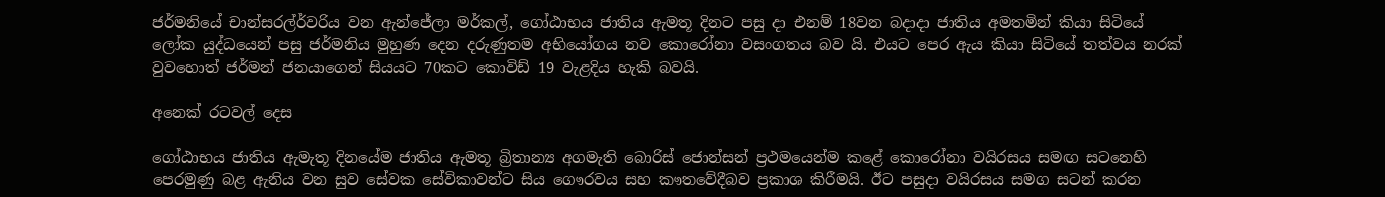ජර්මනියේ චාන්සරල්ර්වරිය වන ඇන්ජේලා මර්කල්, ගෝඨාභය ජාතිය ඇමතූ දිනට පසු දා එනම් 18වන බදාදා ජාතිය අමතමින් කියා සිටියේ ලෝක යුද්ධයෙන් පසු ජර්මනිය මුහුණ දෙන දරුණුතම අභියෝගය නව කොරෝනා වසංගතය බව යි. එයට පෙර ඇය කියා සිටියේ තත්වය නරක් වුවහොත් ජර්මන් ජනයාගෙන් සියයට 70කට කොවිඩ් 19 වැළදිය හැකි බවයි.

අනෙක් රටවල් දෙස

ගෝඨාභය ජාතිය ඇමැතූ දිනයේම ජාතිය ඇමතූ බ්‍රිතාන්‍ය අගමැති බොරිස් ජොන්සන් ප්‍රථමයෙන්ම කළේ කොරෝනා වයිරසය සමඟ සටනෙහි පෙරමුණු බළ ඇනිය වන සුව සේවක සේවිකාවන්ට සිය ගෞරවය සහ කෟතවේදීබව ප්‍රකාශ කිරීමයි. ඊට පසුදා වයිරසය සමග සටන් කරන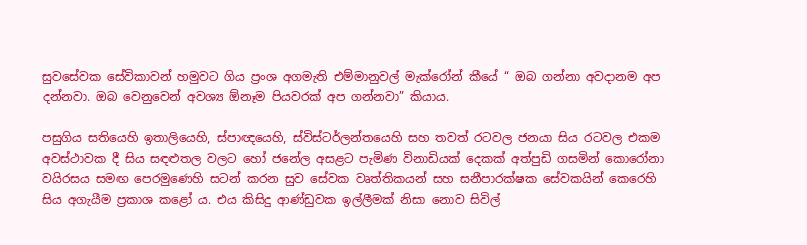සුවසේවක සේවිකාවන් හමුවට ගිය ප්‍රංශ අගමැති එම්මානුවල් මැක්රෝන් කීයේ “ ඔබ ගන්නා අවදානම අප දන්නවා. ඔබ වෙනුවෙන් අවශ්‍ය ඕනෑම පියවරක් අප ගන්නවා” කියාය.

පසුගිය සතියෙහි ඉතාලියෙහි, ස්පාඥයෙහි, ස්විස්ටර්ලන්තයෙහි සහ තවත් රටවල ජනයා සිය රටවල එකම අවස්ථාවක දී සිය සඳළුතල වලට හෝ ජනේල අසළට පැමිණ විනාඩියක් දෙකක් අත්පුඩි ගසමින් කොරෝනා වයිරසය සමඟ පෙරමුණෙහි සටන් කරන සුව සේවක වෘත්තිකයන් සහ සනීපාරක්ෂක සේවකයින් කෙරෙහි සිය අගැයීම ප්‍රකාශ කළෝ ය. එය කිසිදු ආණ්ඩුවක ඉල්ලීමක් නිසා නොව සිවිල්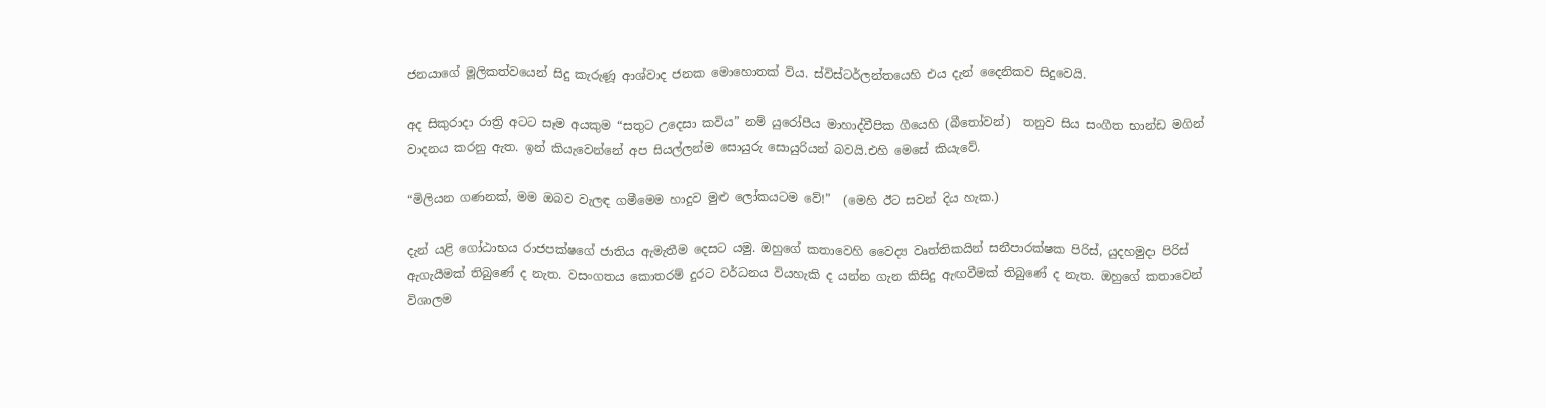ජනයාගේ මූලිකත්වයෙන් සිදු කැරුණූ ආශ්වාද ජනක මොහොතක් විය. ස්විස්ටර්ලන්තයෙහි එය දැන් දෛනිකව සිදුවෙයි.

අද සිකුරාදා රාත්‍රි අටට සෑම අයකුම “සතුට උදෙසා කවිය” නම් යුරෝපීය මාහාද්වීපික ගීයෙහි (බීතෝවන්)  තනුව සිය සංගීත භාන්ඩ මගින් වාදනය කරනු ඇත. ඉන් කියැවෙන්නේ අප සියල්ලන්ම සොයුරු සොයුරියන් බවයි.එහි මෙසේ කියැවේ.

“මිලියන ගණනක්, මම ඔබව වැලඳ ගමීමෙම හාදුව මුළු ලෝකයටම වේ!”  (මෙහි ඊට සවන් දිය හැක.)

දැන් යළි ගෝඨාභය රාජපක්ෂගේ ජාතිය ඇමැතීම දෙසට යමු. ඔහුගේ කතාවෙහි වෛද්‍ය වෘත්තිකයින් සනීපාරක්ෂක පිරිස්, යුදහමුදා පිරිස් ඇගැයීමක් තිබුණේ ද නැත. වසංගතය කොතරම් දුරට වර්ධනය වියහැකි ද යන්න ගැන කිසිදු ඇඟවීමක් තිබුණේ ද නැත. ඔහුගේ කතාවෙන් විශාලම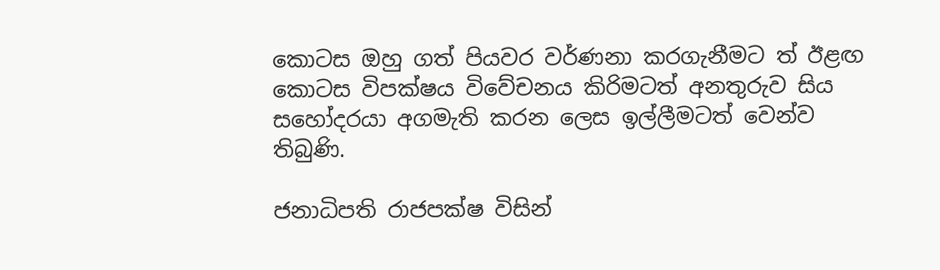කොටස ඔහු ගත් පියවර වර්ණනා කරගැනීමට ත් ඊළඟ කොටස විපක්ෂය විවේචනය කිරිමටත් අනතුරුව සිය සහෝදරයා අගමැති කරන ලෙස ඉල්ලීමටත් වෙන්ව තිබුණි.

ජනාධිපති රාජපක්ෂ විසින්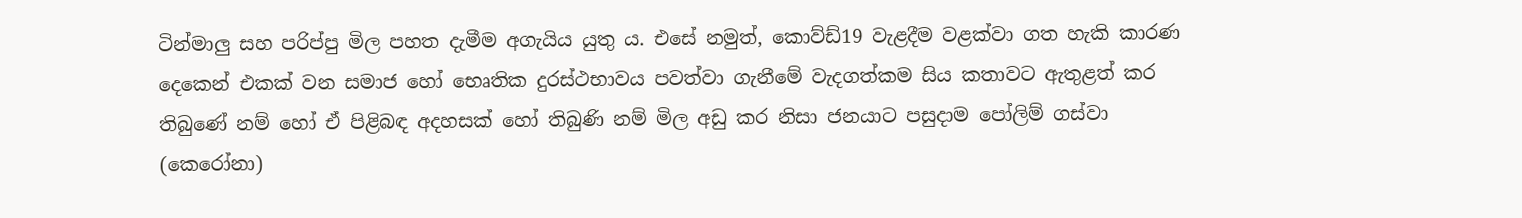ටින්මාලු සහ පරිප්පු මිල පහත දැමීම අගැයිය යුතු ය. එසේ නමුත්, කොව්ඩ්19 වැළදීම වළක්වා ගත හැකි කාරණ දෙකෙන් එකක් වන සමාජ හෝ භෙෘතික දුරස්ථභාවය පවත්වා ගැනීමේ වැදගත්කම සිය කතාවට ඇතුළත් කර තිබුණේ නම් හෝ ඒ පිළිබඳ අදහසක් හෝ තිබුණි නම් මිල අඩු කර නිසා ජනයාට පසුදාම පෝලිම් ගස්වා (කෙරෝනා)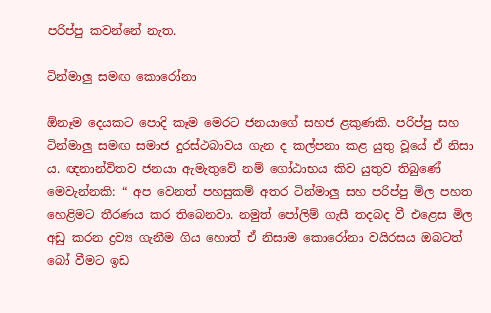පරිප්පු කවන්නේ නැත.

ටින්මාලු සමඟ කොරෝනා

ඕනෑම දෙයකට පොදි කෑම‍ මෙරට ජනයාගේ සහජ ළකුණකි. පරිප්පු සහ ටින්මාලු සමඟ සමාජ දුරස්ථබාවය ගැන ද කල්පනා කළ යුතු වූයේ ඒ නිසා ය. ඥනාන්විතව ජනයා ඇමැතුවේ නම් ගෝඨාභය කිව යුතුව තිබුණේ මෙවැන්නකි: “ අප වෙනත් පහසුකම් අතර ටින්මාලු සහ පරිප්පු මිල පහත හෙළිමට තීරණය කර තිබෙනවා. නමුත් පෝලිම් ගැසී තදබද වී එළෙස මිල අඩු කරන ද්‍රව්‍ය ගැනීම ගිය හොත් ඒ නිසාම කොරෝනා වයිරසය ඔබටත් බෝ වීමට ඉඩ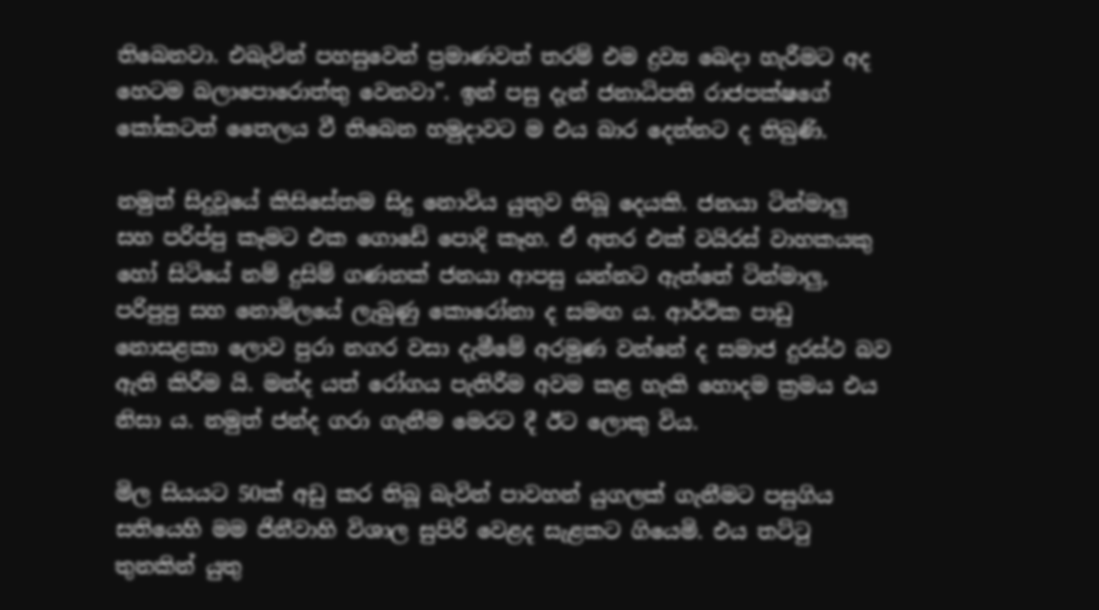තිබෙනවා. එබැවින් පහසුවෙන් ප්‍රමාණවත් තරම් එම ද්‍රව්‍ය බෙදා හැරීමට අද හෙටම බලාපොරොත්තු වෙනවා”. ඉන් පසු දැන් ජනාධිපති රාජපක්ෂගේ කෝකටත් තෛලය වී තිබෙන හමුදාවට ම එය බාර දෙන්නට ද තිබුණි.

නමුත් සිදුවූයේ කිසිසේතම සිදු නොවිය යුතුව තිබූ දෙයකි. ජනයා ටින්මාලු සහ පරිප්පු කෑමට එක ගොඩේ පොදි කෑහ. ඒ අතර එක් වයිරස් වාහකයකු හෝ සිටියේ නම් දුසිම් ගණනක් ජනයා ආපසු යන්නට ඇත්තේ ටින්මාලු, පරිපුපු සහ නොමිලයේ ලැබුණු කොරෝනා ද සමඟ ය. ආර්ථික පාඩු නොසළකා ලොව පුරා නගර වසා දැමීමේ අරමුණ වන්නේ ද සමාජ දුරස්ථ බව ඇති කිරීම යි. මන්ද යත් රෝගය පැතිරීම අවම කළ හැකි හොදම ක්‍රමය එය නිසා ය. නමුත් ජන්ද ගරා ගැනීම මෙරට දී ඊට ලොකු විය.

මිල සියයට 50ක් අඩු කර තිබූ බැවින් පාවහන් යුගලක් ගැනීමට පසුගිය සතියෙහි මම ජිනීවාහි විශාල සුපිරි වෙළද සැළකට ගියෙමි. එය තට්ටු තුනකින් යුතු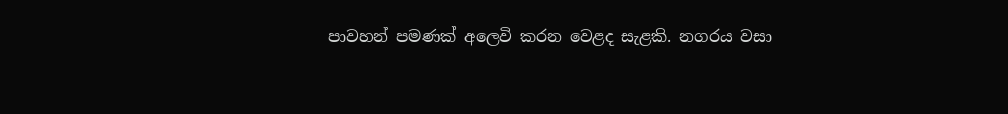පාවහන් පමණක් අලෙවි කරන වෙළද සැළකි. නගරය වසා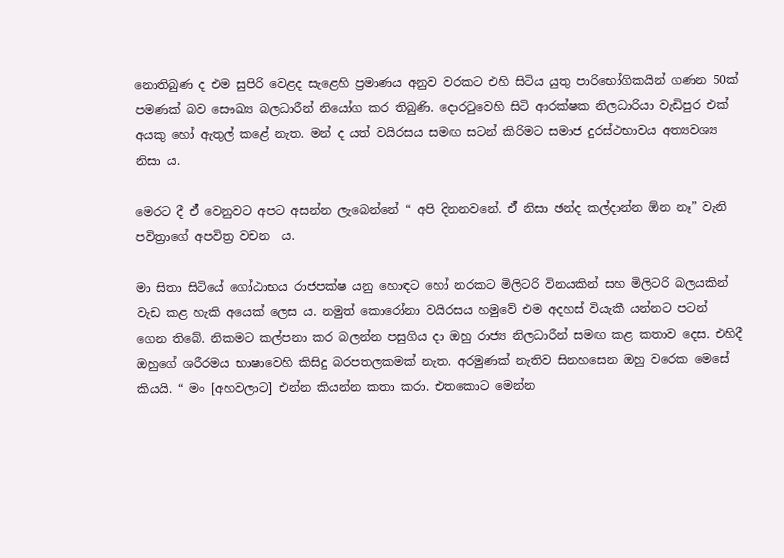නොතිබුණ ද එම සුපිරි වෙළද සැළෙහි ප්‍රමාණය අනුව වරකට එහි සිටිය යුතු පාරිභෝගිකයින් ගණන 50ක් පමණක් බව සෞඛ්‍ය බලධාරීන් නියෝග කර තිබුණි. දොරටුවෙහි සිටි ආරක්ෂක නිලධාරියා වැඩිපුර එක් අයකු හෝ ඇතුල් කළේ නැත. මන් ද යත් වයිරසය සමඟ සටන් කිරිමට සමාජ දුරස්ථභාවය අත්‍යවශ්‍ය නිසා ය.

මෙරට දී ඒ් වෙනුවට අපට අසන්න ලැබෙන්නේ “ අපි දිනනවනේ. ඒ් නිසා ඡන්ද කල්දාන්න ඕන නෑ” වැනි පවිත්‍රාගේ අපවිත්‍ර වචන  ය.

මා සිතා සිටියේ ගෝඨාභය රාජපක්ෂ යනු හොඳට හෝ නරකට මිලිටරි විනයකින් සහ මිලිටරි බලයකින් වැඩ කළ හැකි අයෙක් ලෙස ය. නමුත් කොරෝනා වයිරසය හමුවේ එම අදහස් වියැකී යන්නට පටන් ගෙන තිබේ. නිකමට කල්පනා කර බලන්න පසුගිය දා ඔහු රාජ්‍ය නිලධාරීන් සමඟ කළ කතාව දෙස. එහිදී ඔහුගේ ශරීරමය භාෂාවෙහි කිසිදු බරපතලකමක් නැත. අරමුණක් නැතිව සිනහසෙන ඔහු වරෙක මෙසේ කියයි. “ මං [අහවලාට] එන්න කියන්න කතා කරා. එතකොට මෙන්න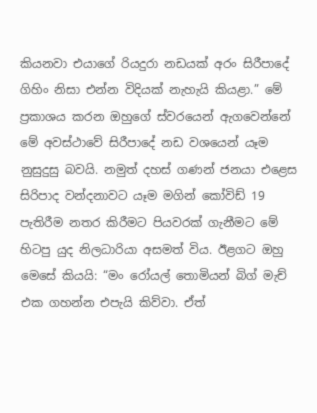කියනවා එයාගේ රියදුරා නඩයක් අරං සිරීපාදේ ගිහිං නිසා එන්න විදියක් නැහැයි කියළා.” මේ ප්‍රකාශය කරන ඔහුගේ ස්වරයෙන් ඇගවෙන්නේ මේ අවස්ථාවේ සිරීපාදේ නඩ වශයෙන් යෑම නුසුදුසු බවයි. නමුත් දහස් ගණන් ජනයා එළෙස සිරිපාද වන්දනාවට යෑම මගින් කෝවිඩ් 19 පැතිරීම නතර කිරීමට පියවරක් ගැනීමට මේ හිටපු යුද නිලධාරියා අසමත් විය. ඊළගට ඔහු මෙසේ කියයි: “මං රෝයල් තොමියන් බිග් මැච් එක ගහන්න එපැයි කිව්වා. ඒත්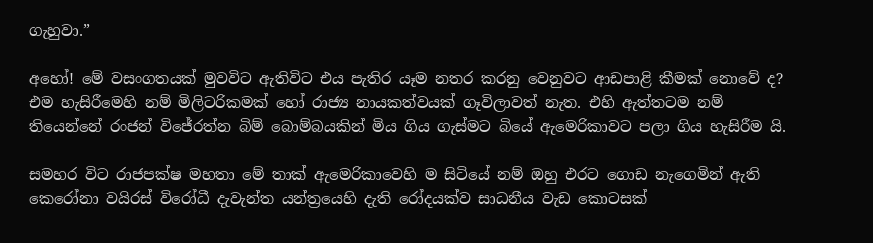ගැහුවා.”

අහෝ! මේ වසංගතයක් මුවවිට ඇතිවිට එය පැතිර යෑම නතර කරනු වෙනුවට ආඩපාළි කීමක් නොවේ ද? එම හැසිරීමෙහි නම් මිලිටරිකමක් හෝ රාජ්‍ය නායකත්වයක් ගෑවිලාවත් නැත. එහි ඇත්තටම නම් තියෙන්නේ රංජන් විජේරත්න බිම් බොම්බයකින් මිය ගිය ගැස්මට බියේ ඇමෙරිකාවට පලා ගිය හැසිරීම යි.

සමහර විට රාජපක්ෂ මහතා මේ තාක් ඇමෙරිකාවෙහි ම සිටියේ නම් ඔහු එරට ගොඩ නැගෙමින් ඇති කෙරෝනා වයිරස් විරෝධී දැවැන්ත යන්ත්‍රයෙහි දැති රෝදයක්ව සාධනීය වැඩ කොටසක්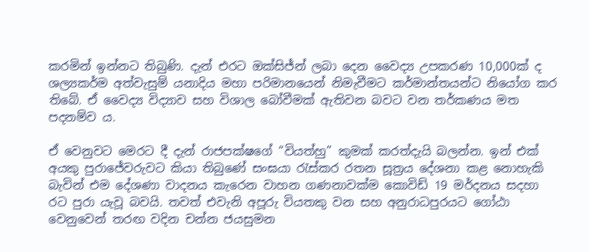කරමින් ඉන්නට තිබුණි. දැන් එරට ඔක්සිජ්න් ලබා දෙන වෛද්‍ය උපකරණ 10,000ක් ද ශල්‍යකර්ම අත්වැසුම් යනාදිය මහා පරිමානයෙන් නිමැවීමට කර්මාන්තයන්ට නියෝග කර තිබේ. ඒ වෛද්‍ය විද්‍යාව සහ විශාල බෝවීමක් ඇතිවන බවට වන තර්කණය මත පදනම්ව ය.

ඒ වෙනුවට මෙරට දී දැන් රාජපක්ෂගේ “වියත්හු” කුමක් කරත්දැයි බලන්න. ඉන් එක් අයකු පුරාජේවරුවට කියා තිබුණේ සංඝයා රැස්කර රතන සූත්‍රය දේශනා කළ නොහැකි බැවින් එම දේශණා වාදනය කැරෙන වාහන ගණනාවක්ම කොවිඩ් 19 මර්දනය සදහා රට පුරා යැවූ බවයි. තවත් එවැනි අපූරු වියතකු වන සහ අනුරාධපුරයට ගෝඨා වෙනුවෙන් තරඟ වදින චන්න ජයසුමන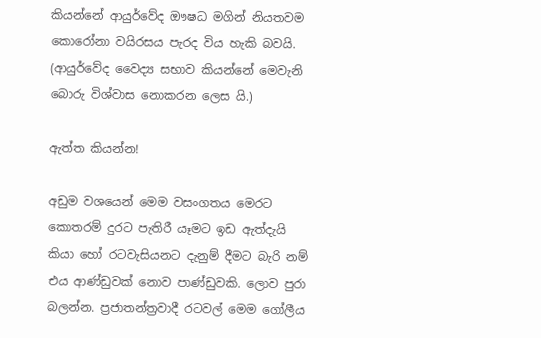කියන්නේ ආයුර්වේද ඖෂධ මගින් නියතවම කොරෝනා වයිරසය පැරද විය හැකි බවයි. (ආයුර්වේද වෛද්‍ය සභාව කියන්නේ මෙවැනි බොරු විශ්වාස නොකරන ලෙස යි.)

ඇත්ත කියන්න!

අඩුම වශයෙන් මෙම වසංගතය මෙරට කොතරම් දුරට පැතිරී යෑමට ඉඩ ඇත්දැයි කියා හෝ රටවැසියනට දැනුම් දීමට බැරි නම් එය ආණ්ඩුවක් නොව පාණ්ඩුවකි. ලොව පුරා බලන්න. ප්‍රජාතන්ත්‍රවාදී රටවල් මෙම ගෝලීය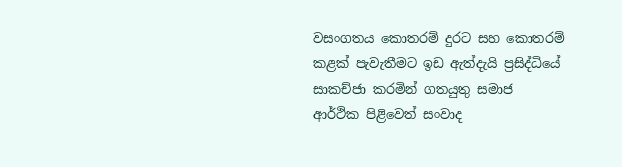වසංගතය කොතරම් දුරට සහ කොතරම් කළක් පැවැතීමට ඉඩ ඇත්දැයි ප්‍රසිද්ධියේ සාකච්ජා කරමින් ගතයුතු සමාජ ආර්ථික පිළිවෙත් සංවාද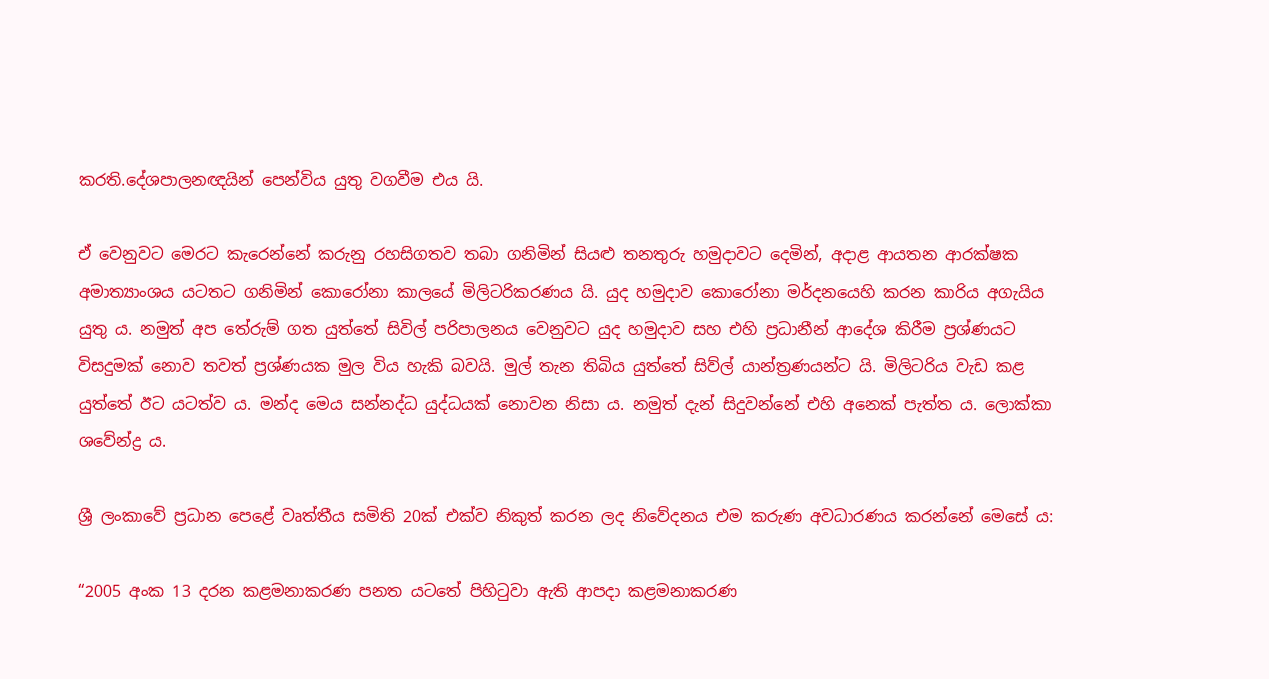කරති.දේශපාලනඥයින් පෙන්විය යුතු වගවීම එය යි.

ඒ වෙනුවට මෙරට කැරෙන්නේ කරුනු රහසිගතව තබා ගනිමින් සියළු තනතුරු හමුදාවට දෙමින්, අදාළ ආයතන ආරක්ෂක අමාත්‍යාංශය යටතට ගනිමින් කොරෝනා කාලයේ මිලිටරිකරණය යි. යුද හමුදාව කොරෝනා මර්දනයෙහි කරන කාරිය අගැයිය යුතු ය. නමුත් අප තේරුම් ගත යුත්තේ සිවිල් පරිපාලනය වෙනුවට යුද හමුදාව සහ එහි ප්‍රධානීන් ආදේශ කිරීම ප්‍රශ්ණයට විසදුමක් නොව තවත් ප්‍රශ්ණයක මුල විය හැකි බවයි. මුල් තැන තිබිය යුත්තේ සිව්ල් යාන්ත්‍රණයන්ට යි. මිලිටරිය වැඩ කළ යුත්තේ ඊට යටත්ව ය. මන්ද මෙය සන්නද්ධ යුද්ධයක් නොවන නිසා ය. නමුත් දැන් සිදුවන්නේ එහි අනෙක් පැත්ත ය. ලොක්කා ශවේන්ද්‍ර ය.

ශ්‍රී ලංකාවේ ප්‍රධාන පෙළේ වෘත්තීය සමිති 20ක් එක්ව නිකුත් කරන ලද නිවේදනය එම කරුණ අවධාරණය කරන්නේ මෙසේ ය:

“2005 අංක 13 දරන කළමනාකරණ පනත යටතේ පිහිටුවා ඇති ආපදා කළමනාකරණ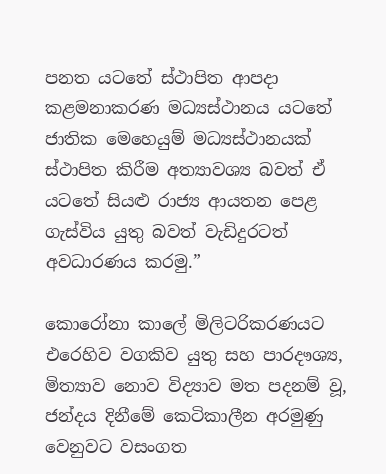පනත යටතේ ස්ථාපිත ආපදා කළමනාකරණ මධ්‍යස්ථානය යටතේ ජාතික මෙහෙයුම් මධ්‍යස්ථානයක් ස්ථාපිත කිරීම අත්‍යාවශ්‍ය බවත් ඒ යටතේ සියළු රාජ්‍ය ආයතන පෙළ ගැස්විය යුතු බවත් වැඩිදුරටත් අවධාරණය කරමු.”

කොරෝනා කාලේ මිලිටරිකරණයට එරෙහිව වගකිව යුතු සහ පාරදෟශ්‍ය, මිත්‍යාව නොව විද්‍යාව මත පදනම් වූ, ජන්දය දිනීමේ කෙටිකාලීන අරමුණු වෙනුවට වසංගත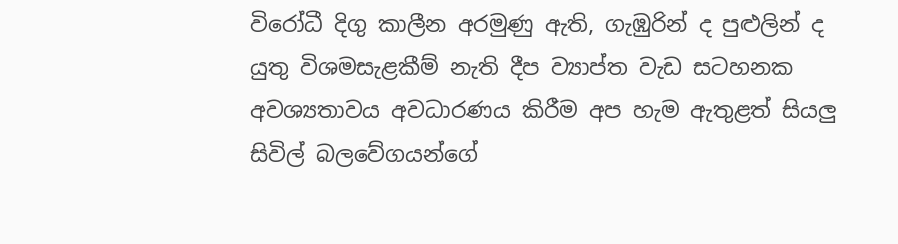විරෝධී දිගු කාලීන අරමුණු ඇති, ගැඹුරින් ද පුළුලින් ද යුතු විශමසැළකීම් නැති දීප ව්‍යාප්ත වැඩ සටහනක අවශ්‍යතාවය අවධාරණය කිරීම අප හැම ඇතුළත් සියලු සිවිල් බලවේගයන්ගේ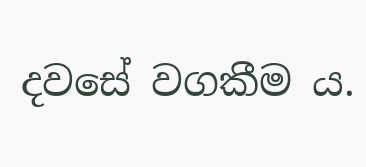දවසේ වගකීම ය.